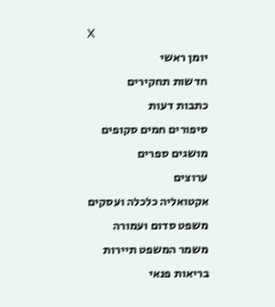X
יומן ראשי
חדשות תחקירים
כתבות דעות
סיפורים חמים סקופים
מושגים ספרים
ערוצים
אקטואליה כלכלה ועסקים
משפט סדום ועמורה
משמר המשפט תיירות
בריאות פנאי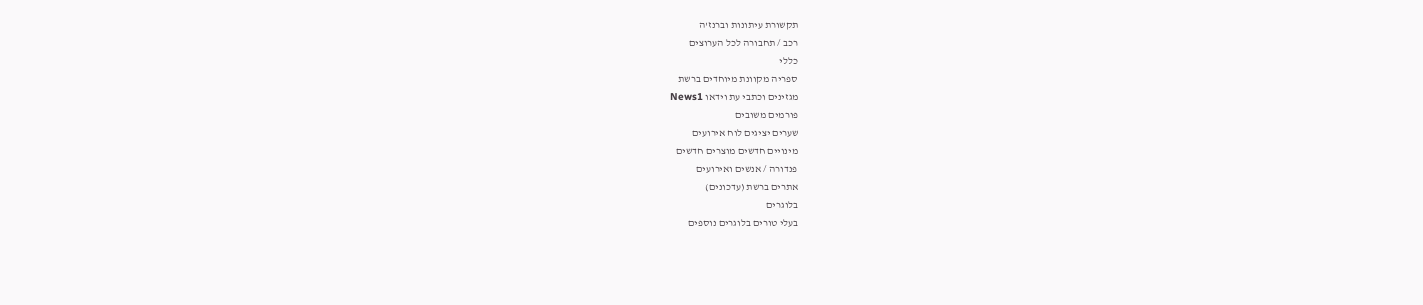תקשורת עיתונות וברנז'ה
רכב / תחבורה לכל הערוצים
כללי
ספריה מקוונת מיוחדים ברשת
מגזינים וכתבי עת וידאו News1
פורמים משובים
שערים יציגים לוח אירועים
מינויים חדשים מוצרים חדשים
פנדורה / אנשים ואירועים
אתרים ברשת (עדכונים)
בלוגרים
בעלי טורים בלוגרים נוספים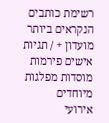רשימת כותבים הנקראים ביותר
מועדון + / תגיות
אישים פירמות
מוסדות מפלגות
מיוחדים
אירועי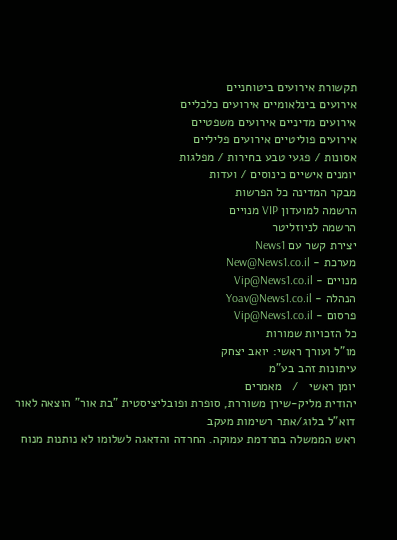תקשורת אירועים ביטוחניים
אירועים בינלאומיים אירועים כלכליים
אירועים מדיניים אירועים משפטיים
אירועים פוליטיים אירועים פליליים
אסונות / פגעי טבע בחירות / מפלגות
יומנים אישיים כינוסים / ועדות
מבקר המדינה כל הפרשות
הרשמה למועדון VIP מנויים
הרשמה לניוזליטר
יצירת קשר עם News1
מערכת - New@News1.co.il
מנויים - Vip@News1.co.il
הנהלה - Yoav@News1.co.il
פרסום - Vip@News1.co.il
כל הזכויות שמורות
מו"ל ועורך ראשי: יואב יצחק
עיתונות זהב בע"מ
יומן ראשי   /   מאמרים
יהודית מליק-שירן משוררת, סופרת ופובליציסטית "בת אור" הוצאה לאור
דוא"ל בלוג/אתר רשימות מעקב
ראש הממשלה בתרדמת עמוקה. החרדה והדאגה לשלומו לא נותנות מנוח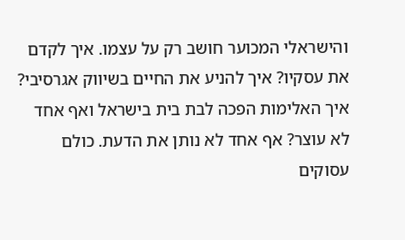והישראלי המכוער חושב רק על עצמו. איך לקדם את עסקיו? איך להניע את החיים בשיווק אגרסיבי? איך האלימות הפכה לבת בית בישראל ואף אחד לא עוצר? אף אחד לא נותן את הדעת. כולם עסוקים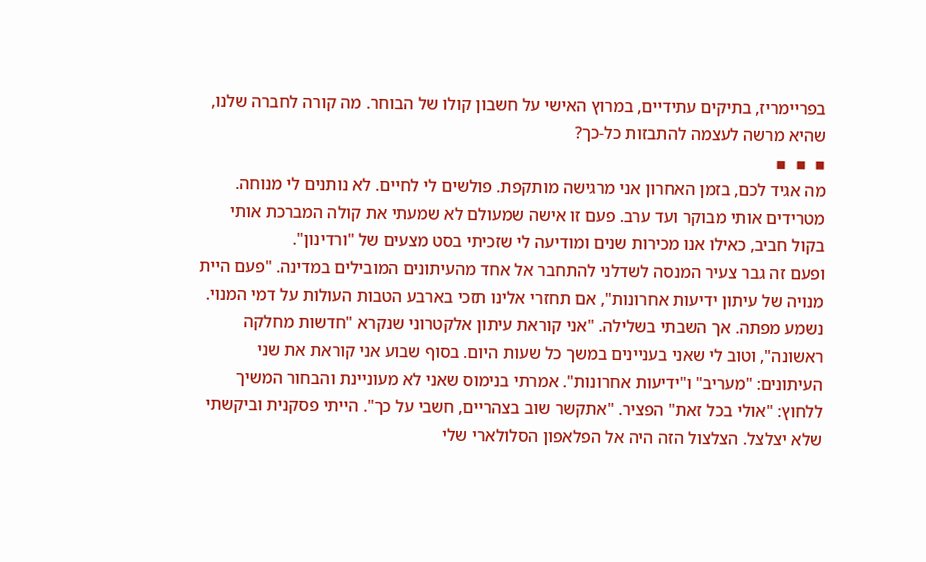בפריימריז, בתיקים עתידיים, במרוץ האישי על חשבון קולו של הבוחר. מה קורה לחברה שלנו, שהיא מרשה לעצמה להתבזות כל-כך?
▪  ▪  ▪
מה אגיד לכם, בזמן האחרון אני מרגישה מותקפת. פולשים לי לחיים. לא נותנים לי מנוחה. מטרידים אותי מבוקר ועד ערב. פעם זו אישה שמעולם לא שמעתי את קולה המברכת אותי בקול חביב, כאילו אנו מכירות שנים ומודיעה לי שזכיתי בסט מצעים של "ורדינון".
ופעם זה גבר צעיר המנסה לשדלני להתחבר אל אחד מהעיתונים המובילים במדינה. "פעם היית מנויה של עיתון ידיעות אחרונות", אם תחזרי אלינו תזכי בארבע הטבות העולות על דמי המנוי. נשמע מפתה. אך השבתי בשלילה. "אני קוראת עיתון אלקטרוני שנקרא "חדשות מחלקה ראשונה", וטוב לי שאני בעניינים במשך כל שעות היום. בסוף שבוע אני קוראת את שני העיתונים: "מעריב" ו"ידיעות אחרונות". אמרתי בנימוס שאני לא מעוניינת והבחור המשיך ללחוץ: "אולי בכל זאת" הפציר. "אתקשר שוב בצהריים, חשבי על כך". הייתי פסקנית וביקשתי שלא יצלצל. הצלצול הזה היה אל הפלאפון הסלולארי שלי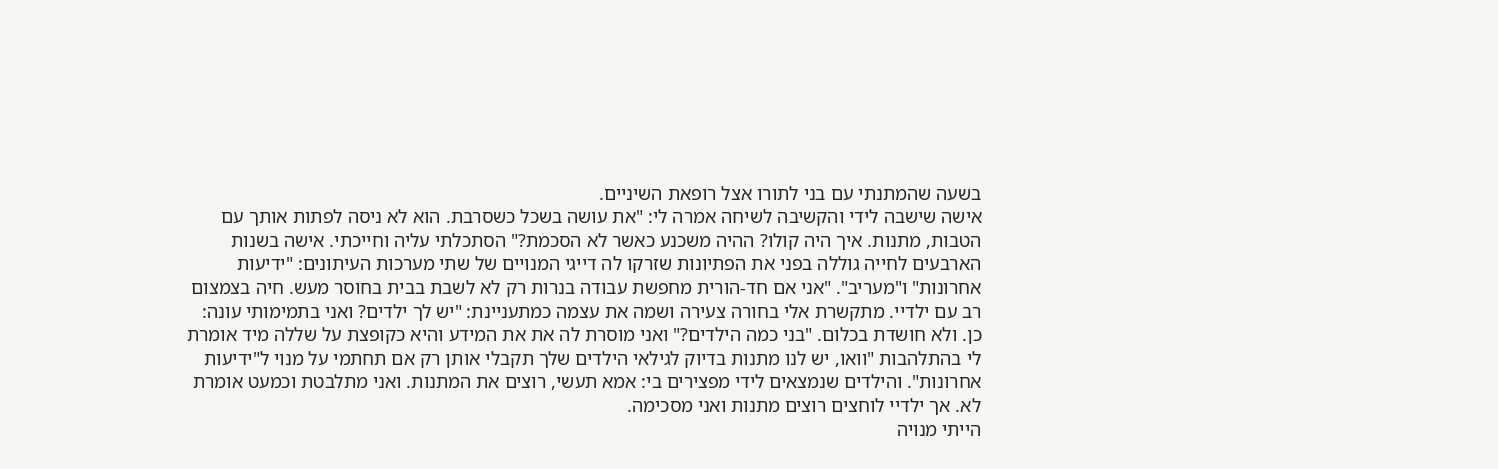בשעה שהמתנתי עם בני לתורו אצל רופאת השיניים.
אישה שישבה לידי והקשיבה לשיחה אמרה לי: "את עושה בשכל כשסרבת. הוא לא ניסה לפתות אותך עם הטבות, מתנות. איך היה קולו? ההיה משכנע כאשר לא הסכמת?" הסתכלתי עליה וחייכתי. אישה בשנות הארבעים לחייה גוללה בפני את הפתיונות שזרקו לה דייגי המנויים של שתי מערכות העיתונים: "ידיעות אחרונות" ו"מעריב". "אני אם חד-הורית מחפשת עבודה בנרות רק לא לשבת בבית בחוסר מעש. חיה בצמצום רב עם ילדיי. מתקשרת אלי בחורה צעירה ושמה את עצמה כמתעניינת: "יש לך ילדים? ואני בתמימותי עונה: כן. ולא חושדת בכלום. "בני כמה הילדים?" ואני מוסרת לה את את המידע והיא כקופצת על שללה מיד אומרת לי בהתלהבות "וואו, יש לנו מתנות בדיוק לגילאי הילדים שלך תקבלי אותן רק אם תחתמי על מנוי ל"ידיעות אחרונות". והילדים שנמצאים לידי מפצירים בי: אמא תעשי, רוצים את המתנות. ואני מתלבטת וכמעט אומרת לא. אך ילדיי לוחצים רוצים מתנות ואני מסכימה.
הייתי מנויה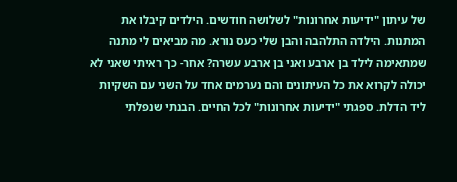של עיתון "ידיעות אחרונות" לשלושה חודשים. הילדים קיבלו את המתנות. הילדה התלהבה והבן שלי כעס נורא. מה מביאים לי מתנה שמתאימה לילד בן ארבע ואני בן ארבע עשרה? אחר- כך ראיתי שאני לא יכולה לקרוא את כל העיתונים והם נערמים אחד על השני עם השקיות ליד הדלת. ספגתי "ידיעות אחרונות" לכל החיים. הבנתי שנפלתי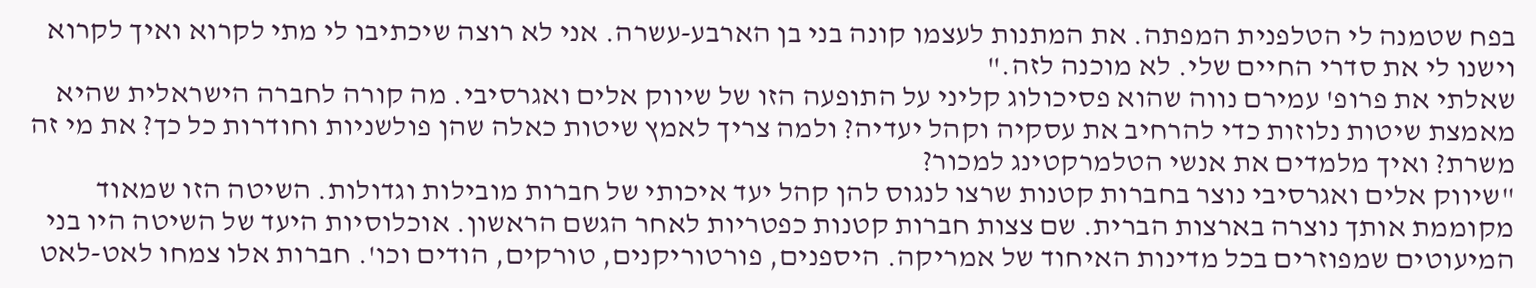בפח שטמנה לי הטלפנית המפתה. את המתנות לעצמו קונה בני בן הארבע-עשרה. אני לא רוצה שיכתיבו לי מתי לקרוא ואיך לקרוא וישנו לי את סדרי החיים שלי. לא מוכנה לזה."
שאלתי את פרופ' עמירם נווה שהוא פסיכולוג קליני על התופעה הזו של שיווק אלים ואגרסיבי. מה קורה לחברה הישראלית שהיא מאמצת שיטות נלוזות כדי להרחיב את עסקיה וקהל יעדיה? ולמה צריך לאמץ שיטות כאלה שהן פולשניות וחודרות כל כך? את מי זה משרת? ואיך מלמדים את אנשי הטלמרקטינג למכור?
"שיווק אלים ואגרסיבי נוצר בחברות קטנות שרצו לנגוס להן קהל יעד איכותי של חברות מובילות וגדולות. השיטה הזו שמאוד מקוממת אותך נוצרה בארצות הברית. שם צצות חברות קטנות כפטריות לאחר הגשם הראשון. אוכלוסיות היעד של השיטה היו בני המיעוטים שמפוזרים בכל מדינות האיחוד של אמריקה. היספנים, פורטוריקנים, טורקים, הודים וכו'. חברות אלו צמחו לאט-לאט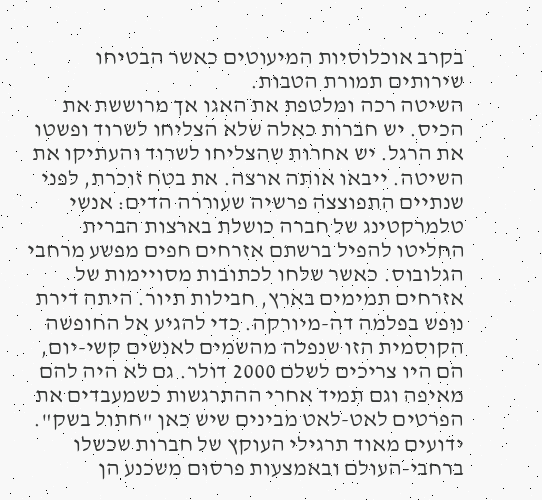בקרב אוכלוסיות המיעוטים כאשר הבטיחו שירותים תמורת הטבות.
השיטה רכה ומלטפת את האגו אך מרוששת את הכיס. יש חברות כאלה שלא הצליחו לשרוד ופשטו את הרגל. יש אחרות שהצליחו לשרוד והעתיקו את השיטה. ייבאו אותה ארצה. את בטח זוכרת, לפני שנתיים התפוצצה פרשיה שעוררה הדים: אנשי טלמרקטינג של חברה כושלת בארצות הברית החליטו להפיל ברשתם אזרחים חפים מפשע מרחבי הגלובוס. כאשר שלחו לכתובות מסויימות של אזרחים תמימים בארץ, חבילות תיור. היתה דירת נופש בפלמה דה-מיורקה. כדי להגיע אל החופשה הקוסמית הזו שנפלה מהשמים לאנשים קשי-יום, הם היו צריכים לשלם 2000 דולר. גם לא היה להם מאיפה וגם תמיד אחרי ההתרגשות כשמעבדים את הפרטים לאט-לאט מבינים שיש כאן "חתול בשק". ידועים מאוד תרגילי העוקץ של חברות שכשלו ברחבי-העולם ובאמצעות פרסום משכנע הן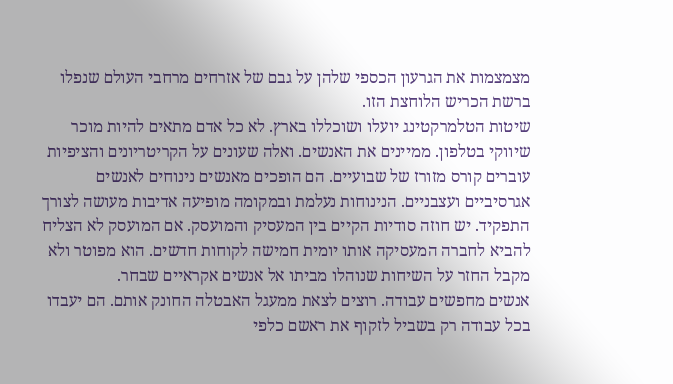מצמצמות את הגרעון הכספי שלהן על גבם של אזרחים מרחבי העולם שנפלו ברשת הכריש הלוחצת הזו.
שיטות הטלמרקטינג יועלו ושוכללו בארץ. לא כל אדם מתאים להיות מוכר שיווקי בטלפון. ממיינים את האנשים. ואלה שעונים על הקריטריונים והציפיות עוברים קורס מזורז של שבועיים. הם הופכים מאנשים נינוחים לאנשים אגרסיביים ועצבניים. הנינוחות נעלמת ובמקומה מופיעה אדיבות מעושה לצורך התפקיד. יש חוזה סודיות הקיים בין המעסיק והמועסק. אם המועסק לא הצליח להביא לחברה המעסיקה אותו יומית חמישה לקוחות חדשים. הוא מפוטר ולא מקבל החזר על השיחות שנוהלו מביתו אל אנשים אקראיים שבחר.
אנשים מחפשים עבודה. רוצים לצאת ממעגל האבטלה החונק אותם. הם יעבדו בכל עבודה רק בשביל לזקוף את ראשם כלפי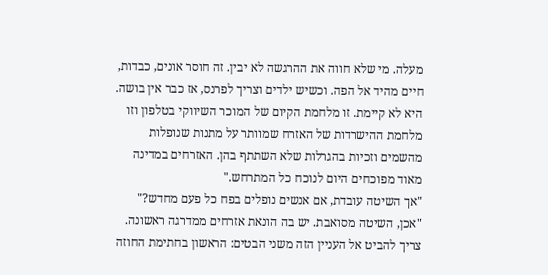מעלה. מי שלא חווה את ההרגשה לא יבין. זה חוסר אונים, כבדות, חיים מהיד אל הפה. וכשיש ילדים וצריך לפרנס, אז כבר אין בושה. היא לא קיימת. זו מלחמת הקיום של המוכר השיווקי בטלפון וזו מלחמת ההישרדות של האזרח שמוותר על מתנות שנופלות מהשמים וזכיות בהגרלות שלא השתתף בהן. האזרחים במדינה מאוד מפוכחים היום לנוכח כל המתרחש."
"אך השיטה עובדת, אם אנשים נופלים בפח כל פעם מחדש?"
"אכן, השיטה מסואבת. יש בה הונאת אזרחים ממדרגה ראשונה. צריך להביט אל העניין הזה משני הבטים: הראשון בחתימת החוזה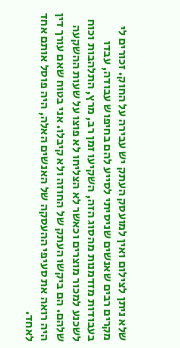שלא ניתן לצילום ואין למועסק העתק יש עבירה על החוק. זכורים לי מקרים רבים שאנשים שניסיתי לסייע להם בחיפוש עבודה, עבדו בעבודות מזדמנות מהסוג הזה, השקיעו זמן רב, מרץ, התלהבות וכוח לשכנע למכור מוצרים וכאשר לא הצליחו לא פוצו על שעות ההשקעה שלהם. הם ביקשו העתק של החוזה ולא קיבלו. אני בטוח שאם עורך דין היה רואה את סעיפי ההעסקה של האנשים האלה, היה פוסל אותם אחד לאחד.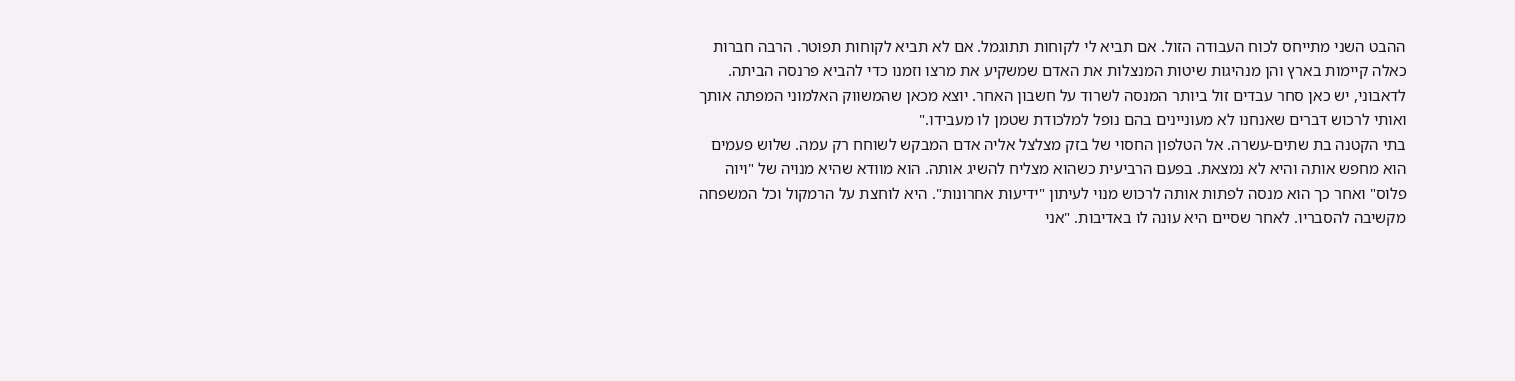ההבט השני מתייחס לכוח העבודה הזול. אם תביא לי לקוחות תתוגמל. אם לא תביא לקוחות תפוטר. הרבה חברות כאלה קיימות בארץ והן מנהיגות שיטות המנצלות את האדם שמשקיע את מרצו וזמנו כדי להביא פרנסה הביתה. לדאבוני, יש כאן סחר עבדים זול ביותר המנסה לשרוד על חשבון האחר. יוצא מכאן שהמשווק האלמוני המפתה אותך ואותי לרכוש דברים שאנחנו לא מעוניינים בהם נופל למלכודת שטמן לו מעבידו."
בתי הקטנה בת שתים-עשרה. אל הטלפון החסוי של בזק מצלצל אליה אדם המבקש לשוחח רק עמה. שלוש פעמים הוא מחפש אותה והיא לא נמצאת. בפעם הרביעית כשהוא מצליח להשיג אותה. הוא מוודא שהיא מנויה של "ויוה פלוס" ואחר כך הוא מנסה לפתות אותה לרכוש מנוי לעיתון "ידיעות אחרונות". היא לוחצת על הרמקול וכל המשפחה מקשיבה להסבריו. לאחר שסיים היא עונה לו באדיבות. "אני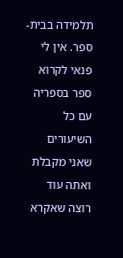תלמידה בבית-ספר. אין לי פנאי לקרוא ספר בספריה עם כל השיעורים שאני מקבלת ואתה עוד רוצה שאקרא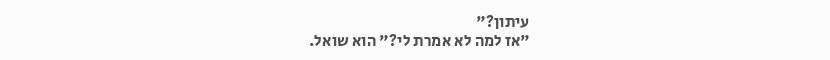עיתון?"
"אז למה לא אמרת לי?" הוא שואל.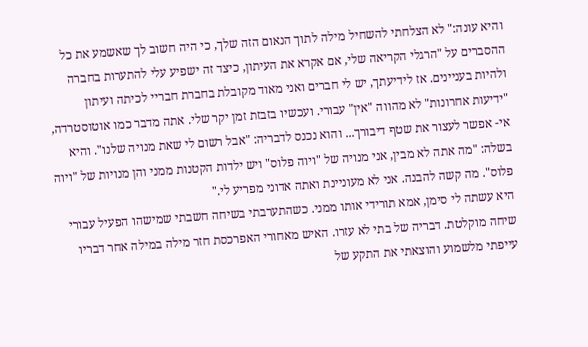והיא עונה:" לא הצלחתי להשחיל מילה לתוך הנאום הזה שלך, כי היה חשוב לך שאשמע את כל ההסברים על "הרגלי הקריאה שלי, אם אקרא את העיתון, כיצד זה ישפיע עלי להתערות בחברה ולהיות בעניינים. אז לידיעתך, יש לי חברים ואני מאוד מקובלת בחברת חבריי לכיתה ועיתון "ידיעות אחרונות" לא מהווה "אין" עבורי. ועכשיו בזבזת זמן יקר שלי. אתה מדבר כמו אוטוסטרדה, אי- אפשר לעצור את שטף דיבורך... והוא נכנס לדבריה: "אבל רשום לי שאת מנויה שלנו". והיא בשלה: "מה אתה לא מבין, אני מנויה של "ויוה פלוס" ויש ילדות הקטנות ממני והן מנויות של "ויוה פלוס". מה קשה להבנה. אני לא מעוניינת ואתה אדוני מפריע לי."
היא עשתה לי סימן, אמא תורידי אותו ממני. כשהתערבתי בשיחה חשבתי שמישהו הפעיל עבורי שיחה מוקלטת. דבריה של בתי לא עזרו. האיש מאחורי האפרכסת חזר מילה במילה אחר דבריו עייפתי מלשמוע והוצאתי את התקע של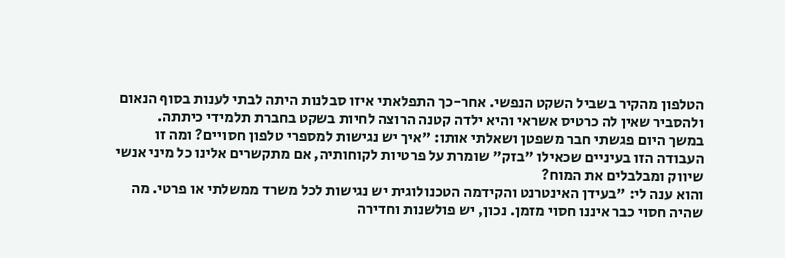הטלפון מהקיר בשביל השקט הנפשי. אחר-כך התפלאתי איזו סבלנות היתה לבתי לענות בסוף הנאום ולהסביר שאין לה כרטיס אשראי והיא ילדה קטנה הרוצה לחיות בשקט בחברת תלמידי כיתתה.
במשך היום פגשתי חבר משפטן ושאלתי אותו: "איך יש נגישות למספרי טלפון חסויים? ומה זו העבודה הזו בעיניים שכאילו "בזק" שומרת על פרטיות לקוחותיה, אם מתקשרים אלינו כל מיני אנשי שיווק ומבלבלים את המוח?
והוא ענה לי: "בעידן האינטרנט והקידמה הטכנולוגית יש נגישות לכל משרד ממשלתי או פרטי. מה שהיה חסוי כבר איננו חסוי מזמן. נכון, יש פולשנות וחדירה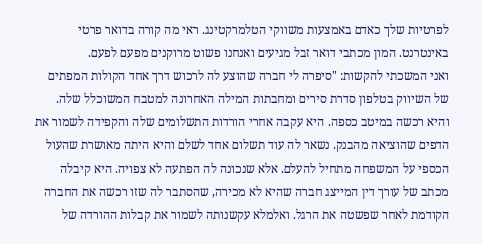לפרטיות שלך כאדם באמצעות משווקי הטלמרקטינג. ראי מה קורה בדואר פרטי באינטרנט. המון מכתבי דואר זבל מגיעים ואנחנו פשוט מרוקנים מפעם לפעם.
ואני המשכתי להקשות: "סיפרה לי חברה שהוצע לה לרכוש דרך אחד הקולות המפתים של השיווק בטלפון סדרת סירים ומחבתות המילה האחרונה למטבח המשוכלל שלה. והיא רכשה במיטב כספה. היא עקבה אחרי הורדות התשלומים שלה והקפידה לשמור את הדפים שהוציאה מהבנק. נשאר לה עוד תשלום אחד לשלם והיא היתה מאושרת שהעול הכספי על המשפחה מתחיל להעלם. אלא שנכונה לה הפתעה לא צפויה. היא קיבלה מכתב של עורך דין המייצג חברה שהיא לא מכירה, שהסתבר לה שזו רכשה את החברה הקודמת לאחר שפשטה את הרגל. ואלמלא עקשנותה לשמור את קבלות ההורדה של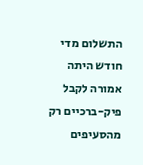התשלום מדי חודש היתה אמורה לקבל פיק-ברכיים רק מהסעיפים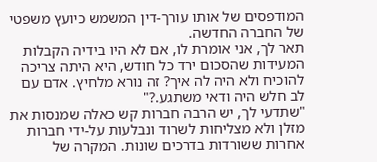המודפסים של אותו עורך-דין המשמש כיועץ משפטי של החברה החדשה.
תאר לך, אני אומרת לו, אם לא היו בידיה הקבלות המעידות שהסכום ירד כל חודש, היא היתה צריכה להוכיח ולא היה לה איך? זה נורא מלחיץ. אדם עם לב חלש היה ודאי משתגע.?"
"שתדעי לך, יש הרבה חברות קש כאלה שמנסות את מזלן ולא מצליחות לשרוד ונבלעות על-ידי חברות אחרות ששורדות בדרכים שונות. המקרה של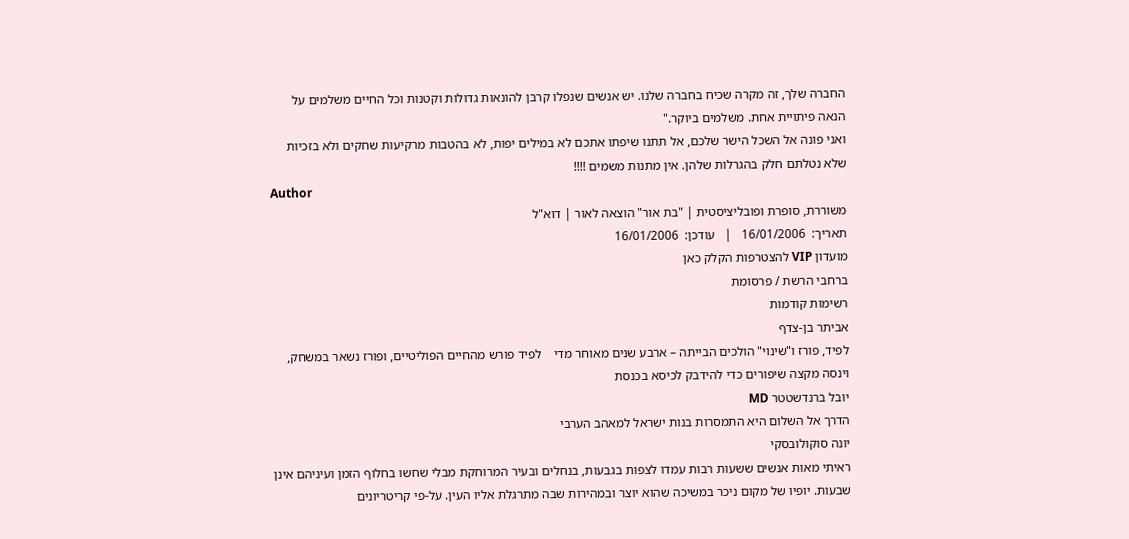החברה שלך, זה מקרה שכיח בחברה שלנו. יש אנשים שנפלו קרבן להונאות גדולות וקטנות וכל החיים משלמים על הנאה פיתויית אחת. משלמים ביוקר."
ואני פונה אל השכל הישר שלכם, אל תתנו שיפתו אתכם לא במילים יפות, לא בהטבות מרקיעות שחקים ולא בזכיות שלא נטלתם חלק בהגרלות שלהן. אין מתנות משמים !!!!
Author
משוררת, סופרת ופובליציסטית | "בת אור" הוצאה לאור | דוא"ל
תאריך:  16/01/2006   |   עודכן:  16/01/2006
מועדון VIP להצטרפות הקלק כאן
ברחבי הרשת / פרסומת
רשימות קודמות
אביתר בן-צדף
לפיד, פורז ו"שינוי" הולכים הבייתה – ארבע שנים מאוחר מדי    לפיד פורש מהחיים הפוליטיים, ופורז נשאר במשחק, וינסה מקצה שיפורים כדי להידבק לכיסא בכנסת
יובל ברנדשטטר MD
הדרך אל השלום היא התמסרות בנות ישראל למאהב הערבי
יונה סוקולובסקי
ראיתי מאות אנשים ששעות רבות עמדו לצפות בגבעות, בנחלים ובעיר המרוחקת מבלי שחשו בחלוף הזמן ועיניהם אינן שבעות. יופיו של מקום ניכר במשיכה שהוא יוצר ובמהירות שבה מתרגלת אליו העין. על-פי קריטריונים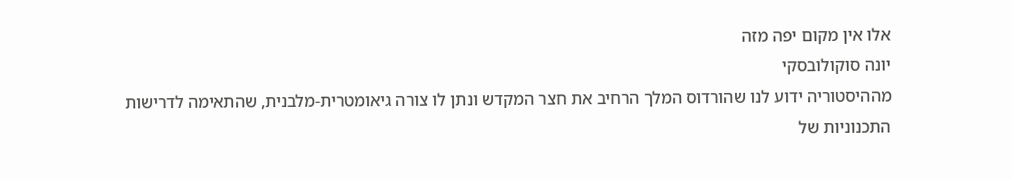אלו אין מקום יפה מזה
יונה סוקולובסקי
מההיסטוריה ידוע לנו שהורדוס המלך הרחיב את חצר המקדש ונתן לו צורה גיאומטרית-מלבנית, שהתאימה לדרישות התכנוניות של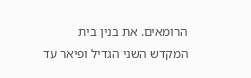הרומאים. את בנין בית המקדש השני הגדיל ופיאר עד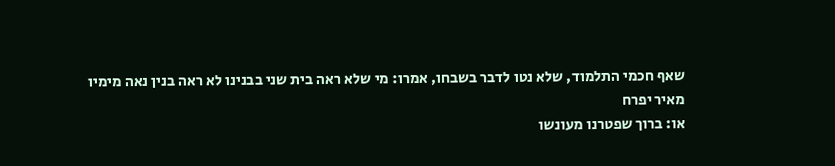שאף חכמי התלמוד, שלא נטו לדבר בשבחו, אמרו: מי שלא ראה בית שני בבנינו לא ראה בנין נאה מימיו
מאיר יפרח
או: ברוך שפטרנו מעונשו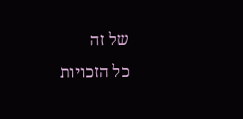של זה
כל הזכויות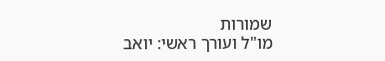שמורות
מו"ל ועורך ראשי: יואב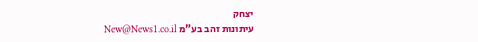יצחק
עיתונות זהב בע"מ New@News1.co.il